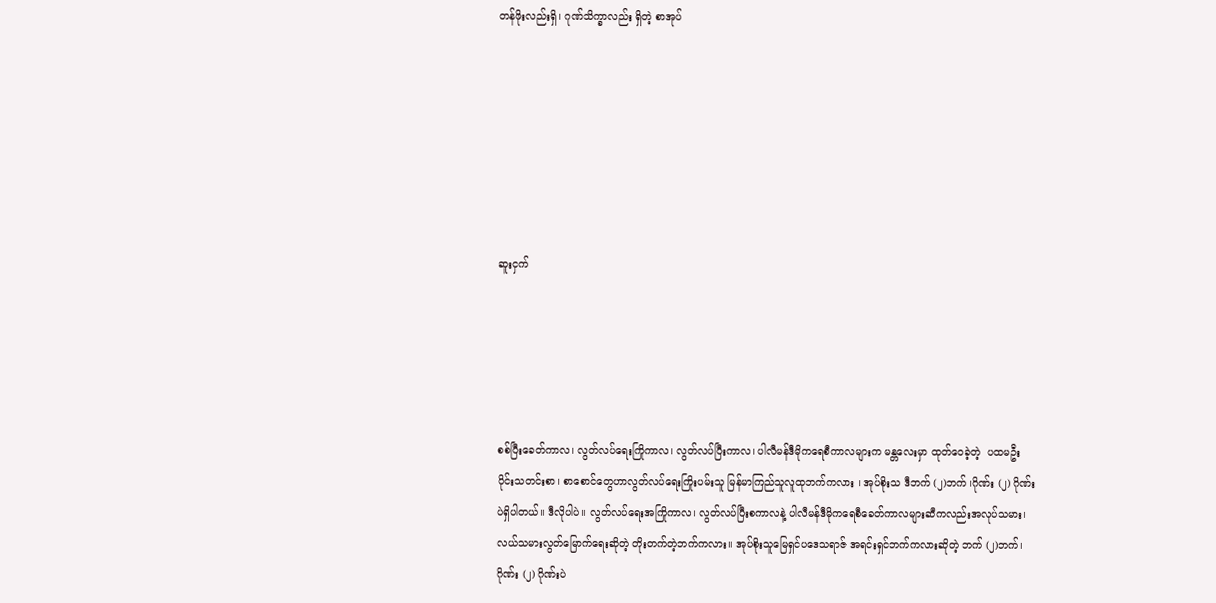တန်ဖိုးလည်းရှိ၊ ဂုဏ်သိက္ခာလည်း ရှိတဲ့ စာအုပ်







ဆူးငှက်





စစ်ပြီးခေတ်ကာလ၊ လွတ်လပ်ရေးကြိုကာလ၊ လွတ်လပ်ပြီးကာလ၊ ပါလီမန်ဒီမိုကရေစီကာလများက မန္တလေးမှာ ထုတ်ဝေခဲ့တဲ့  ပထမဦးပိုင်းသတင်းစာ၊ စာစောင်တွေဟာလွတ်လပ်ရေးကြိုးပမ်းသူ မြန်မာကြည်သူလူထုဘက်ကလား ၊ အုပ်စိုးသ ဒီဘက် (၂)ဘက် ၊ဂိုဏ်း (၂) ဂိုဏ်းပဲရှိပါတယ်။ ဒီလိုပါပဲ။ လွတ်လပ်ရေးအကြိုကာလ၊ လွတ်လပ်ပြီးစကာလနဲ့ ပါလီမန်ဒီမိုကရေစီခေတ်ကာလများဆီကလည်းအလုပ်သမား၊ လယ်သမားလွတ်မြောက်ရေးဆိုတဲ့ တိုးတက်တဲ့ဘက်ကလား။ အုပ်စိုးသူမြေရှင်ပဒေသရာဇ် အရင်းရှင်ဘက်ကလားဆိုတဲ့ ဘက် (၂)ဘက်၊ ဂိုဏ်း (၂) ဂိုဏ်းပဲ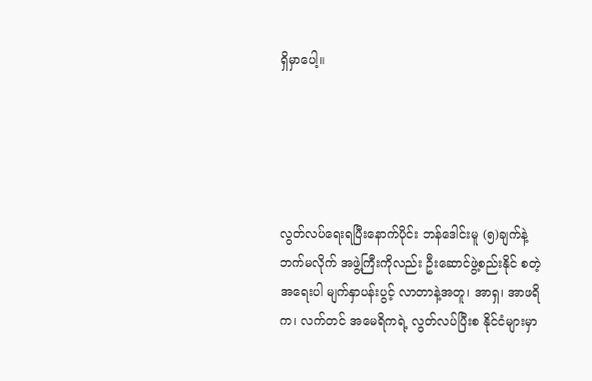ရှိမှာပေါ့။





လွတ်လပ်ရေးရပြီးနောက်ပိုင်း ဘန်ဒေါင်းမူ (၅)ချက်နဲ့ ဘက်မလိုက် အဖွဲ့ကြီးကိုလည်း ဦးဆောင်ဖွဲ့စည်းနိုင် စတဲ့ အရေးပါ မျက်နှာပန်းပွင့် လာတာနဲ့အတူ၊ အာရှ၊ အာဖရိက၊ လက်တင် အမေရိကရဲ့ လွတ်လပ်ပြီးစ နိုင်ငံများမှာ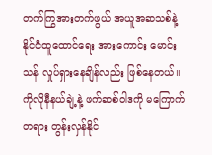တက်ကြွအားတက်ဖွယ် အယူအဆသစ်နဲ့ နိုင်ငံထူထောင်ရေး အားကောင်း မောင်းသန် လှုပ်ရှားနေချိန်လည်း ဖြစ်နေတယ်။ ကိုလိုနီနယ်ချဲ့နဲ့ ဖက်ဆစ်ဝါဒကို မကြောက်တရား တွန်းလှန်နိုင်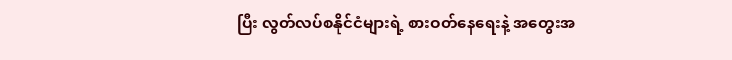ပြီး လွတ်လပ်စနိုင်ငံများရဲ့ စားဝတ်နေရေးနဲ့ အတွေးအ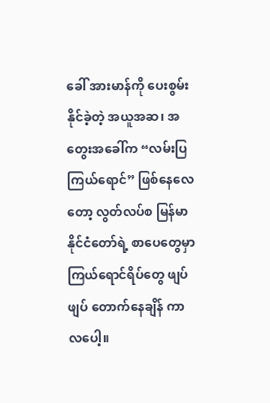ခေါ် အားမာန်ကို ပေးစွမ်းနိုင်ခဲ့တဲ့ အယူအဆ၊ အတွေးအခေါ်က “လမ်းပြကြယ်ရောင်” ဖြစ်နေလေတော့ လွတ်လပ်စ မြန်မာနိုင်ငံတော်ရဲ့ စာပေတွေမှာ ကြယ်ရောင်ရိပ်တွေ ဖျပ်ဖျပ် တောက်နေချိန် ကာလပေါ့။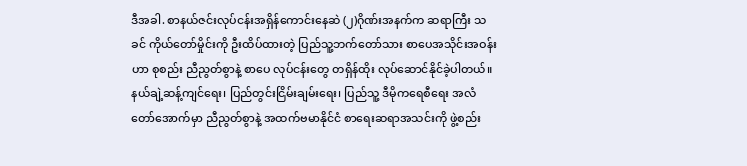ဒီအခါ. စာနယ်ဇင်းလုပ်ငန်းအရှိန်ကောင်းနေဆဲ (၂)ဂိုဏ်းအနက်က ဆရာကြီး သခင် ကိုယ်တော်မှိုင်းကို ဦးထိပ်ထားတဲ့ ပြည်သူ့ဘက်တော်သား စာပေအသိုင်းအဝန်းဟာ စုစည်း ညီညွတ်စွာနဲ့ စာပေ လုပ်ငန်းတွေ တရှိန်ထိုး လုပ်ဆောင်နိုင်ခဲ့ပါတယ်။ နယ်ချဲ့ဆန့်ကျင်ရေး၊ ပြည်တွင်းငြိမ်းချမ်းရေး၊ ပြည်သူ့ ဒီမိုကရေစီရေး အလံတော်အောက်မှာ ညီညွတ်စွာနဲ့ အထက်ဗမာနိုင်ငံ စာရေးဆရာအသင်းကို ဖွဲ့စည်း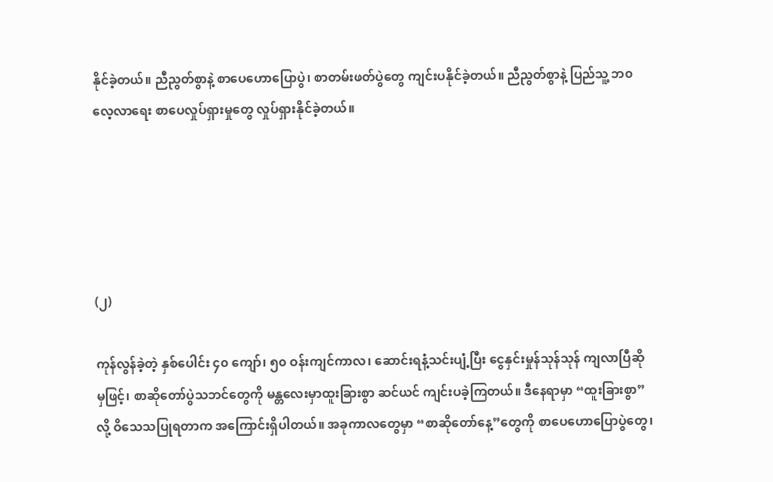နိုင်ခဲ့တယ်။ ညီညွတ်စွာနဲ့ စာပေဟောပြောပွဲ၊ စာတမ်းဖတ်ပွဲတွေ ကျင်းပနိုင်ခဲ့တယ်။ ညီညွတ်စွာနဲ့ ပြည်သူ့ ဘ၀ လေ့လာရေး စာပေလှုပ်ရှားမှုတွေ လှုပ်ရှားနိုင်ခဲ့တယ်။





(၂)

ကုန်လွန်ခဲ့တဲ့ နှစ်ပေါင်း ၄၀ ကျော်၊ ၅၀ ဝန်းကျင်ကာလ၊ ဆောင်းရနံ့သင်းပျံ့ပြီး ငွေနှင်းမှုန်သုန်သုန် ကျလာပြီဆိုမှဖြင့်၊ စာဆိုတော်ပွဲသဘင်တွေကို မန္တလေးမှာထူးခြားစွာ ဆင်ယင် ကျင်းပခဲ့ကြတယ်။ ဒီနေရာမှာ “ထူးခြားစွာ” လို့ ဝိသေသပြုရတာက အကြောင်းရှိပါတယ်။ အခုကာလတွေမှာ “စာဆိုတော်နေ့”တွေကို စာပေဟောပြောပွဲတွေ၊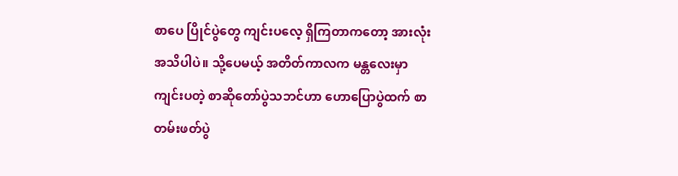စာပေ ပြိုင်ပွဲတွေ ကျင်းပလေ့ ရှိကြတာကတော့ အားလုံးအသိပါပဲ။ သို့ပေမယ့် အတိတ်ကာလက မန္တလေးမှာကျင်းပတဲ့ စာဆိုတော်ပွဲသဘင်ဟာ ဟောပြောပွဲထက် စာတမ်းဖတ်ပွဲ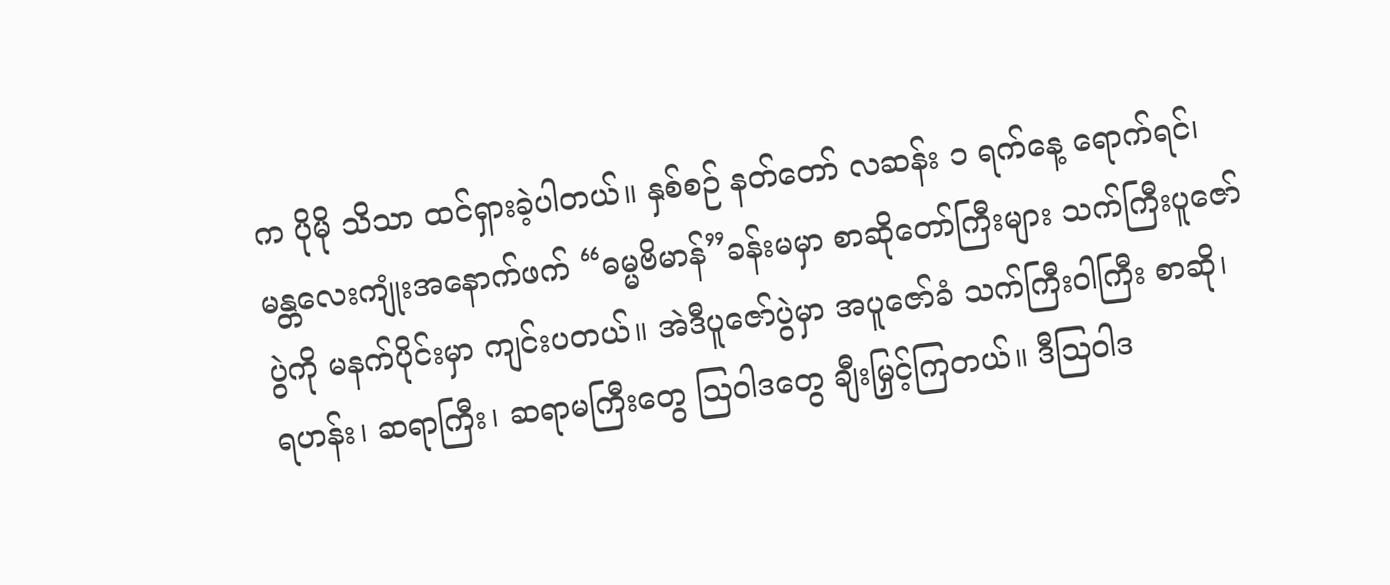က ပိုမို သိသာ ထင်ရှားခဲ့ပါတယ်။ နှစ်စဉ် နတ်တော် လဆန်း ၁ ရက်နေ့ ရောက်ရင်၊ မန္တလေးကျုံးအနောက်ဖက် “ဓမ္မဗိမာန်”ခန်းမမှာ စာဆိုတော်ကြီးများ သက်ကြီးပူဇော် ပွဲကို မနက်ပိုင်းမှာ ကျင်းပတယ်။ အဲဒီပူဇော်ပွဲမှာ အပူဇော်ခံ သက်ကြီးဝါကြီး စာဆို၊ ရဟန်း၊ ဆရာကြီး၊ ဆရာမကြီးတွေ သြဝါဒတွေ ချီးမြှင့်ကြတယ်။ ဒီသြဝါဒ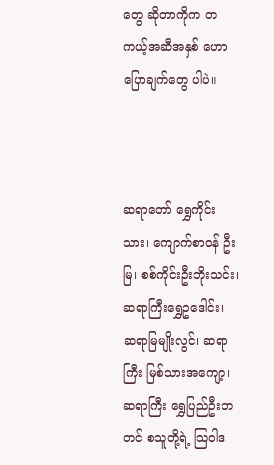တွေ ဆိုတာကိုက တကယ့်အဆီအနှစ် ဟောပြောချက်တွေ ပါပဲ။



ဆရာတော် ရွှေကိုင်းသား၊ ကျောက်စာဝန် ဦးမြ၊ စစ်ကိုင်းဦးဘိုးသင်း၊ ဆရာကြီးရွှေဥဒေါင်း၊ ဆရာမြမျိုးလွင်၊ ဆရာကြီး မြစ်သားအကျော့၊ ဆရာကြီး ရွှေပြည်ဦးဘတင် စသူတို့ရဲ့ သြဝါဒ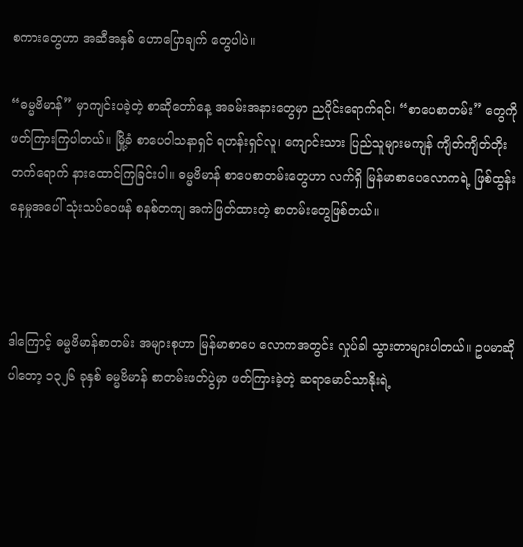စကားတွေဟာ အဆီအနှစ် ဟောပြောချက် တွေပါပဲ။

“ဓမ္မဗိမာန်” မှာကျင်းပခဲ့တဲ့ စာဆိုတော်နေ့ အခမ်းအနားတွေမှာ ညပိုင်းရောက်ရင်၊ “စာပေစာတမ်း” တွေကို ဖတ်ကြားကြပါတယ်။ မြို့ခံ စာပေဝါသနာရှင် ရဟန်းရှင်လူ၊ ကျောင်းသား ပြည်သူများမကျန် ကျိတ်ကျိတ်တိုး တက်ရောက် နားထောင်ကြခြင်းပါ။ ဓမ္မဗိမာန် စာပေစာတမ်းတွေဟာ လက်ရှိ မြန်မာစာပေလောကရဲ့ ဖြစ်ထွန်းနေမှုအပေါ် သုံးသပ်ဝေဖန် စနစ်တကျ အကဲဖြတ်ထားတဲ့ စာတမ်းတွေဖြစ်တယ်။



ဒါကြောင့် ဓမ္မဗိမာန်စာတမ်း အများစုဟာ မြန်မာစာပေ လောကအတွင်း လှုပ်ခါ သွားတာများပါတယ်။ ဥပမာဆိုပါတော့ ၁၃၂၆ ခုနှစ် ဓမ္မဗိမာန် စာတမ်းဖတ်ပွဲမှာ ဖတ်ကြားခဲ့တဲ့ ဆရာမောင်သာနိုးရဲ့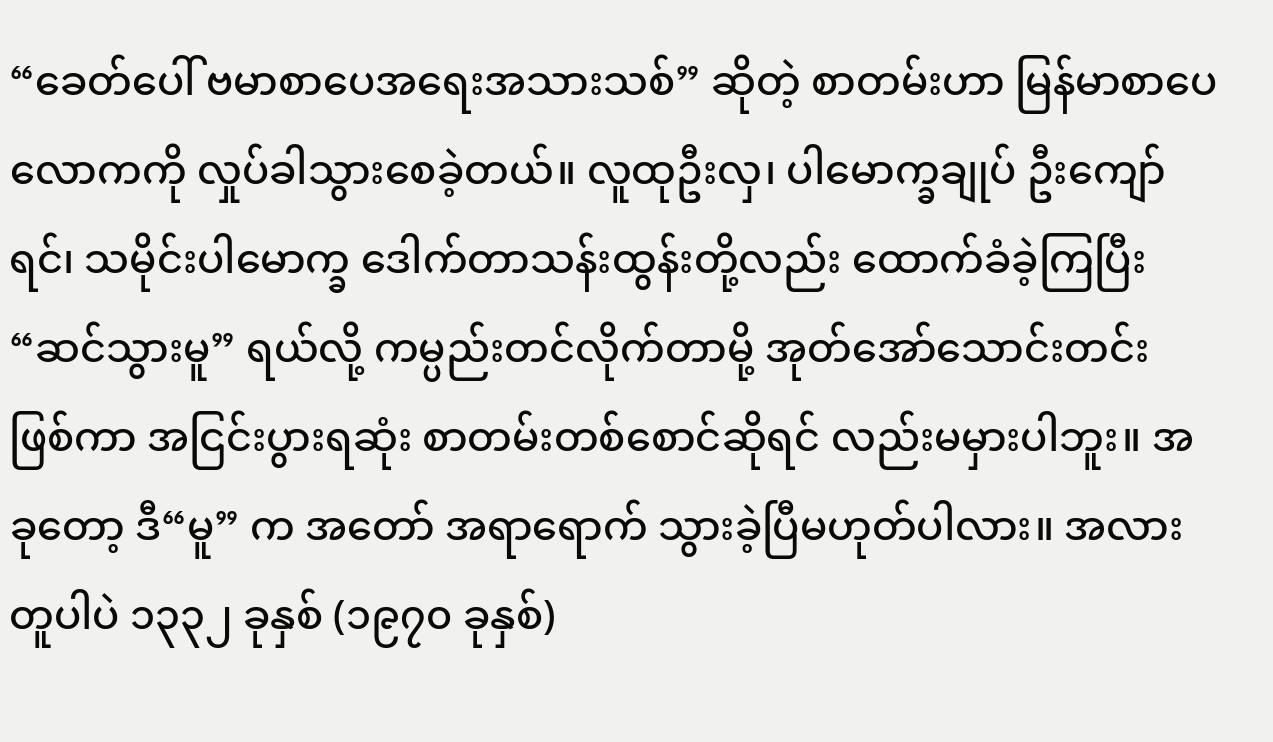“ခေတ်ပေါ် ဗမာစာပေအရေးအသားသစ်” ဆိုတဲ့ စာတမ်းဟာ မြန်မာစာပေလောကကို လှုပ်ခါသွားစေခဲ့တယ်။ လူထုဦးလှ၊ ပါမောက္ခချုပ် ဦးကျော်ရင်၊ သမိုင်းပါမောက္ခ ဒေါက်တာသန်းထွန်းတို့လည်း ထောက်ခံခဲ့ကြပြီး “ဆင်သွားမူ” ရယ်လို့ ကမ္ပည်းတင်လိုက်တာမို့ အုတ်အော်သောင်းတင်း ဖြစ်ကာ အငြင်းပွားရဆုံး စာတမ်းတစ်စောင်ဆိုရင် လည်းမမှားပါဘူး။ အခုတော့ ဒီ“မူ” က အတော် အရာရောက် သွားခဲ့ပြီမဟုတ်ပါလား။ အလားတူပါပဲ ၁၃၃၂ ခုနှစ် (၁၉၇၀ ခုနှစ်)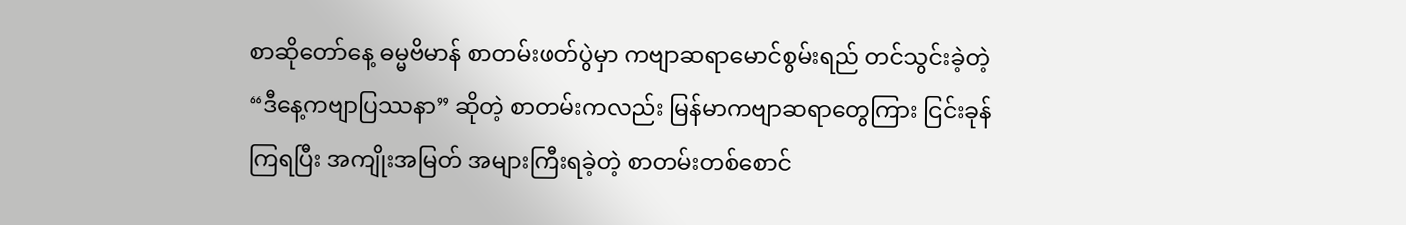စာဆိုတော်နေ့ ဓမ္မဗိမာန် စာတမ်းဖတ်ပွဲမှာ ကဗျာဆရာမောင်စွမ်းရည် တင်သွင်းခဲ့တဲ့ “ဒီနေ့ကဗျာပြဿနာ” ဆိုတဲ့ စာတမ်းကလည်း မြန်မာကဗျာဆရာတွေကြား ငြင်းခုန်ကြရပြီး အကျိုးအမြတ် အများကြီးရခဲ့တဲ့ စာတမ်းတစ်စောင်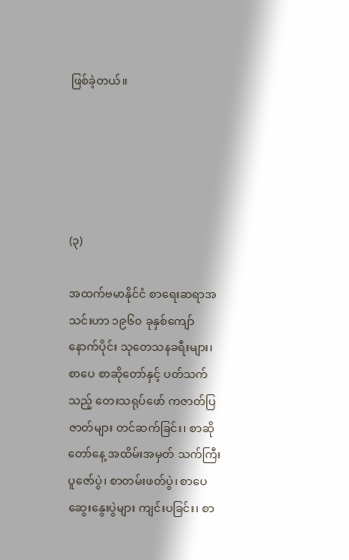ဖြစ်ခဲ့တယ်။





(၃)

အထက်ဗမာနိုင်ငံ စာရေးဆရာအသင်းဟာ ၁၉၆၀ ခုနှစ်ကျော် နောက်ပိုင်း သုတေသနခရီးများ၊ စာပေ စာဆိုတော်နှင့် ပတ်သက်သည့် တေးသရုပ်ဖော် ကဇာတ်ပြဇာတ်များ တင်ဆက်ခြင်း၊ စာဆိုတော်နေ့ အထိမ်းအမှတ် သက်ကြီးပူဇော်ပွဲ၊ စာတမ်းဖတ်ပွဲ၊ စာပေဆွေးနွေးပွဲများ ကျင်းပခြင်း၊ စာ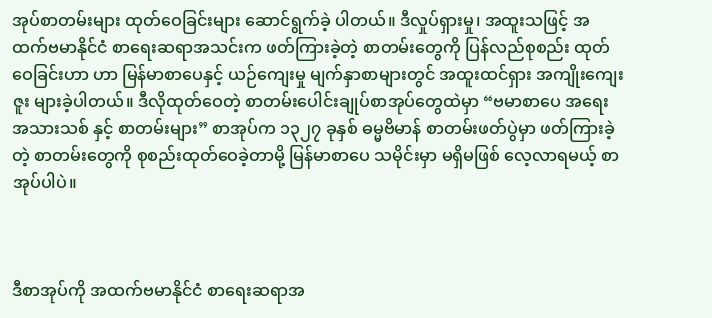အုပ်စာတမ်းများ ထုတ်ဝေခြင်းများ ဆောင်ရွက်ခဲ့ ပါတယ်။ ဒီလှုပ်ရှားမှု၊ အထူးသဖြင့် အထက်ဗမာနိုင်ငံ စာရေးဆရာအသင်းက ဖတ်ကြားခဲ့တဲ့ စာတမ်းတွေကို ပြန်လည်စုစည်း ထုတ်ဝေခြင်းဟာ ဟာ မြန်မာစာပေနှင့် ယဉ်ကျေးမှု မျက်နှာစာများတွင် အထူးထင်ရှား အကျိုးကျေးဇူး များခဲ့ပါတယ်။ ဒီလိုထုတ်ဝေတဲ့ စာတမ်းပေါင်းချုပ်စာအုပ်တွေထဲမှာ “ဗမာစာပေ အရေးအသားသစ် နှင့် စာတမ်းများ” စာအုပ်က ၁၃၂၇ ခုနှစ် ဓမ္မဗိမာန် စာတမ်းဖတ်ပွဲမှာ ဖတ်ကြားခဲ့တဲ့ စာတမ်းတွေကို စုစည်းထုတ်ဝေခဲ့တာမို့ မြန်မာစာပေ သမိုင်းမှာ မရှိမဖြစ် လေ့လာရမယ့် စာအုပ်ပါပဲ။



ဒီစာအုပ်ကို အထက်ဗမာနိုင်ငံ စာရေးဆရာအ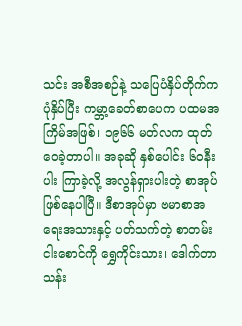သင်း အစီအစဉ်နဲ့ သပြေပံနှိပ်တိုက်က ပုံနှိပ်ပြီး ကမ္ဘာ့ခေတ်စာပေက ပထမအကြိမ်အဖြစ်၊ ၁၉၆၆ မတ်လက ထုတ်ဝေခဲ့တာပါ။ အခုဆို နှစ်ပေါင်း ၆၀နီးပါး ကြာခဲ့လို့ အလွန်ရှားပါးတဲ့ စာအုပ် ဖြစ်နေပါပြီ။ ဒီစာအုပ်မှာ ဗမာစာအရေးအသားနှင့် ပတ်သက်တဲ့ စာတမ်းငါးစောင်ကို ရွှေကိုင်းသား၊ ဒေါက်တာသန်း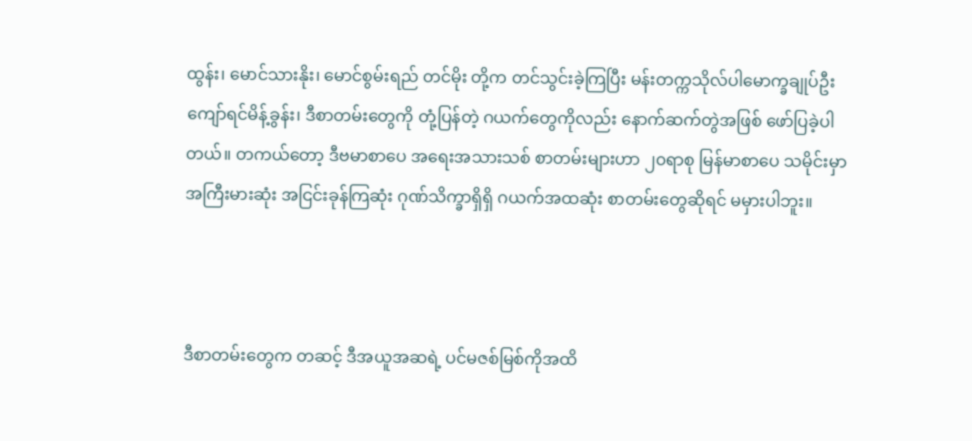ထွန်း၊ မောင်သားနိုး၊ မောင်စွမ်းရည် တင်မိုး တို့က တင်သွင်းခဲ့ကြပြီး မန်းတက္ကသိုလ်ပါမောက္ခချုပ်ဦးကျော်ရင်မိန့်ခွန်း၊ ဒီစာတမ်းတွေကို တုံ့ပြန်တဲ့ ဂယက်တွေကိုလည်း နောက်ဆက်တွဲအဖြစ် ဖော်ပြခဲ့ပါတယ်။ တကယ်တော့ ဒီဗမာစာပေ အရေးအသားသစ် စာတမ်းများဟာ ၂၀ရာစု မြန်မာစာပေ သမိုင်းမှာ အကြီးမားဆုံး အငြင်းခုန်ကြဆုံး ဂုဏ်သိက္ခာရှိရှိ ဂယက်အထဆုံး စာတမ်းတွေဆိုရင် မမှားပါဘူး။



ဒီစာတမ်းတွေက တဆင့် ဒီအယူအဆရဲ့ ပင်မဇစ်မြစ်ကိုအထိ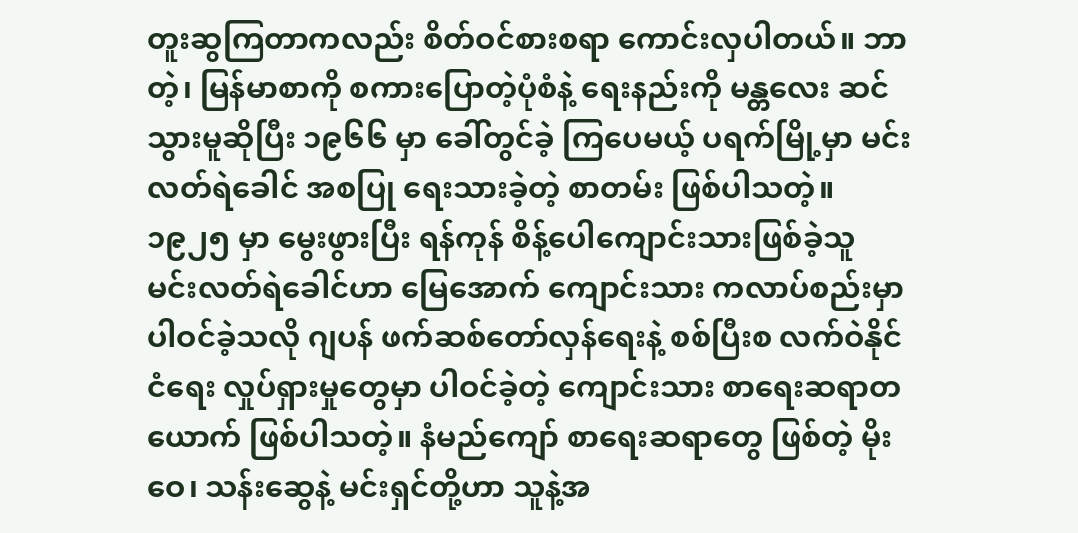တူးဆွကြတာကလည်း စိတ်ဝင်စားစရာ ကောင်းလှပါတယ်။ ဘာတဲ့၊ မြန်မာစာကို စကားပြောတဲ့ပုံစံနဲ့ ရေးနည်းကို မန္တလေး ဆင်သွားမူဆိုပြီး ၁၉၆၆ မှာ ခေါ်တွင်ခဲ့ ကြပေမယ့် ပရက်မြို့မှာ မင်းလတ်ရဲခေါင် အစပြု ရေးသားခဲ့တဲ့ စာတမ်း ဖြစ်ပါသတဲ့။ ၁၉၂၅ မှာ မွေးဖွားပြီး ရန်ကုန် စိန့်ပေါကျောင်းသားဖြစ်ခဲ့သူ မင်းလတ်ရဲခေါင်ဟာ မြေအောက် ကျောင်းသား ကလာပ်စည်းမှာ ပါဝင်ခဲ့သလို ဂျပန် ဖက်ဆစ်တော်လှန်ရေးနဲ့ စစ်ပြီးစ လက်ဝဲနိုင်ငံရေး လှုပ်ရှားမှုတွေမှာ ပါဝင်ခဲ့တဲ့ ကျောင်းသား စာရေးဆရာတယောက် ဖြစ်ပါသတဲ့။ နံမည်ကျော် စာရေးဆရာတွေ ဖြစ်တဲ့ မိုးဝေ၊ သန်းဆွေနဲ့ မင်းရှင်တို့ဟာ သူနဲ့အ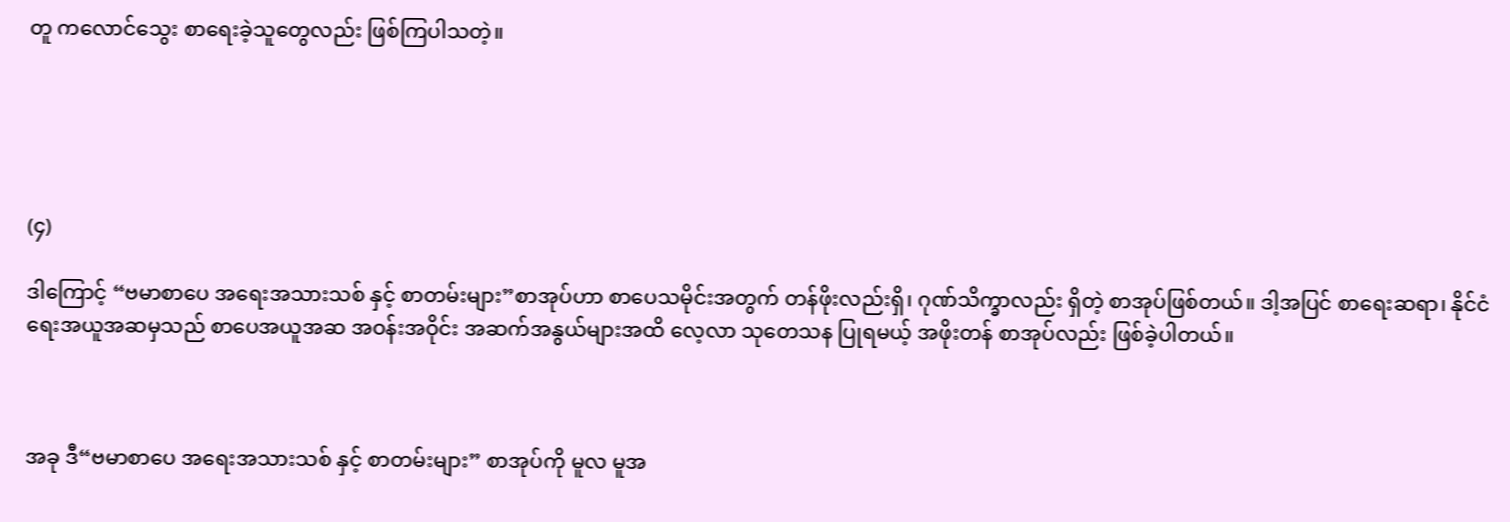တူ ကလောင်သွေး စာရေးခဲ့သူတွေလည်း ဖြစ်ကြပါသတဲ့။





(၄)

ဒါကြောင့် “ဗမာစာပေ အရေးအသားသစ် နှင့် စာတမ်းများ”စာအုပ်ဟာ စာပေသမိုင်းအတွက် တန်ဖိုးလည်းရှိ၊ ဂုဏ်သိက္ခာလည်း ရှိတဲ့ စာအုပ်ဖြစ်တယ်။ ဒါ့အပြင် စာရေးဆရာ၊ နိုင်ငံရေးအယူအဆမှသည် စာပေအယူအဆ အဝန်းအဝိုင်း အဆက်အနွယ်များအထိ လေ့လာ သုတေသန ပြုရမယ့် အဖိုးတန် စာအုပ်လည်း ဖြစ်ခဲ့ပါတယ်။



အခု ဒီ“ဗမာစာပေ အရေးအသားသစ် နှင့် စာတမ်းများ” စာအုပ်ကို မူလ မူအ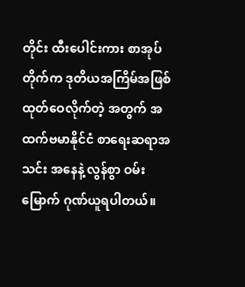တိုင်း ထီးပေါင်းကား စာအုပ်တိုက်က ဒုတိယအကြိမ်အဖြစ် ထုတ်ဝေလိုက်တဲ့ အတွက် အထက်ဗမာနိုင်ငံ စာရေးဆရာအသင်း အနေနဲ့ လွန်စွာ ဝမ်းမြောက် ဂုဏ်ယူရပါတယ်။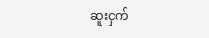ဆူးငှက်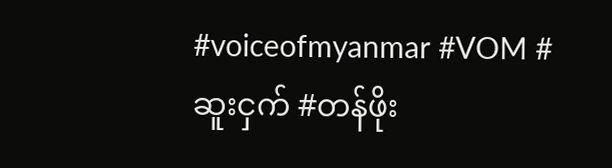#voiceofmyanmar #VOM #ဆူးငှက် #တန်ဖိုး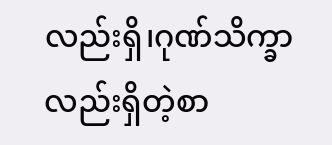လည်းရှိ၊ဂုဏ်သိက္ခာလည်းရှိတဲ့စာ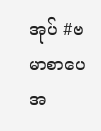အုပ် #ဗမာစာပေအ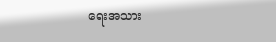ရေးအသား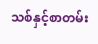သစ်နှင့်စာတမ်း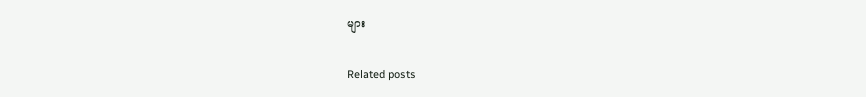များ

Related posts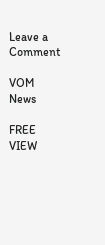Leave a Comment

VOM News

FREE
VIEW